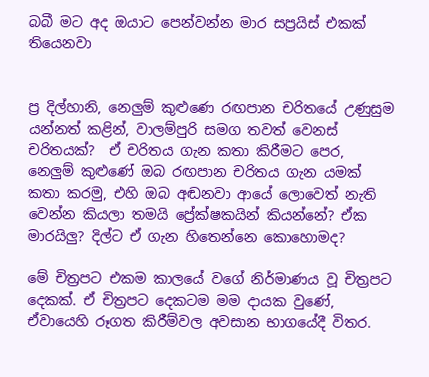බබී මට අද ඔයාට පෙන්වන්න මාර සප්‍රයිස් එකක් තියෙනවා


ප්‍ර දිල්හානි, නෙලුම් කුළුණෙ රඟපාන චරිතයේ උණුසුම යන්නත් කළින්, වාලම්පුරි සමග තවත් වෙනස් චරිතයක්?  ඒ චරිතය ගැන කතා කිරීමට පෙර, නෙලුම් කුළුණේ ඔබ රඟපාන චරිතය ගැන යමක් කතා කරමු, එහි ඔබ අඬනවා ආයේ ලොවෙත් නැති වෙන්න කියලා තමයි ප්‍රේක්ෂකයින් කියන්නේ? ඒක මාරයිලු? දිල්ට ඒ ගැන හිතෙන්නෙ කොහොමද?

මේ චිත්‍රපට එකම කාලයේ වගේ නිර්මාණය වූ චිත්‍රපට දෙකක්. ඒ චිත්‍රපට දෙකටම මම දායක වුණේ, ඒවායෙහි රූගත කිරීම්වල අවසාන භාගයේදී විතර.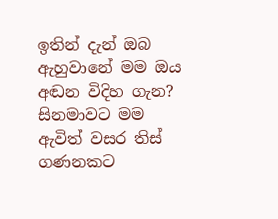ඉතින් දැන් ඔබ ඇහුවානේ මම ඔය අඬන විදිහ ගැන? සිනමාවට මම ඇවිත් වසර තිස් ගණනකට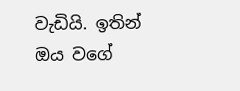වැඩියි. ඉතින් ඔය වගේ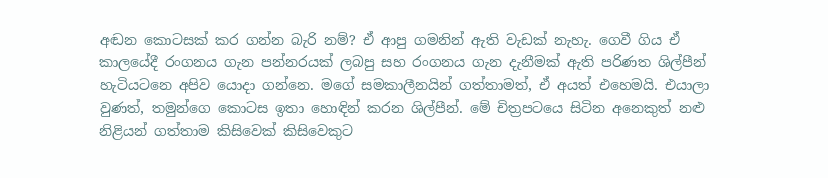අඬන කොටසක් කර ගන්න බැරි නම්? ඒ ආපු ගමනින් ඇති වැඩක් නැහැ. ගෙවී ගිය ඒ කාලයේදී රංගනය ගැන පන්නරයක් ලබපු සහ රංගනය ගැන දැනීමක් ඇති පරිණත ශිල්පීන් හැටියටනෙ අපිව යොදා ගන්නෙ. මගේ සමකාලීනයින් ගත්තාමත්, ඒ අයත් එහෙමයි. එයාලා වුණත්, තමුන්ගෙ කොටස ඉතා හොඳින් කරන ශිල්පීන්. මේ චිත්‍රපටයෙ සිටින අනෙකුත් නළු නිළියන් ගත්තාම කිසිවෙක් කිසිවෙකුට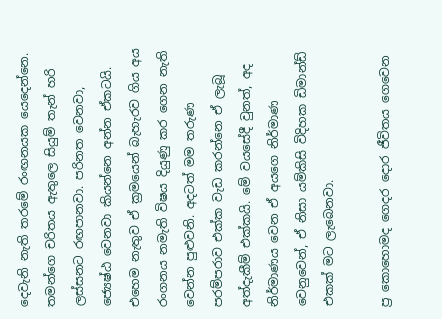දෙවැනි නැති තරමේ රංඟනයක යෙදෙන්නෙ. තමන්ගෙ චරිතය ඇතුලෙ සියුම් තැන් හරි ලස්සනට රඟපානවා. පරිනත වෙනවා, ජ්‍යෙෂ්ඨ වෙනවා කියන්නෙ අන්න ඒකටයි. එහෙම නැතුව ඒ ක්‍රමයෙන් බැහැරව ගිය අය රංගනය නමැති විෂය දියුණු කර ගෙන නැති වෙන්න පුළුවනි. අදටත් මම තරුණ පරම්පරාව එක්ක වැඩ කරන්නෙ ඒ ලැබූ අත්දැකීම් එක්කයි. මේ වයසේදී වුනත්, අද නිර්මාණය වෙන ඒ අයගෙ නිර්මාණ වෙනුවෙන්, ඒ නිසා යම්කිසි විදිහක ඩිමාන්ඩ් එකක් මට ලැබෙනවා.

ප්‍ර කොහොමද ගෙදර දොර ජීවිතය ගෙවෙන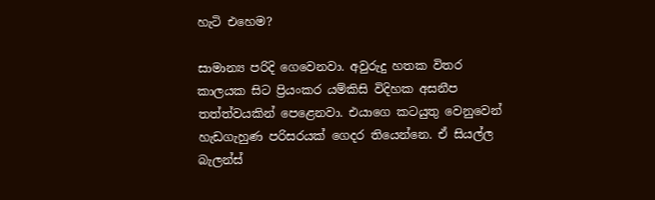හැටි එහෙම?

සාමාන්‍ය පරිදි ගෙවෙනවා. අවුරුදු හතක විතර කාලයක සිට ප්‍රියංකර යම්කිසි විදිහක අසනීප තත්ත්වයකින් පෙළෙනවා. එයාගෙ කටයුතු වෙනුවෙන් හැඩගැහුණ පරිසරයක් ගෙදර තියෙන්නෙ. ඒ සියල්ල බැලන්ස්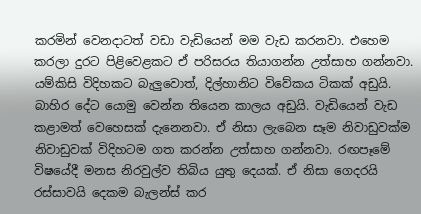කරමින් වෙනදාටත් වඩා වැඩියෙන් මම වැඩ කරනවා. එහෙම කරලා දුරට පිළිවෙළකට ඒ පරිසරය තියාගන්න උත්සාහ ගන්නවා. යම්කිසි විදිහකට බැලුවොත්, දිල්හානිට විවේකය ටිකක් අඩුයි. බාහිර දේට යොමු වෙන්න තියෙන කාලය අඩුයි. වැඩියෙන් වැඩ කළාමත් වෙහෙසක් දැනෙනවා. ඒ නිසා ලැබෙන සෑම නිවාඩුවක්ම නිවාඩුවක් විදිහටම ගත කරන්න උත්සාහ ගන්නවා. රඟපෑමේ විෂයේදී මනස නිරවුල්ව තිබිය යුතු දෙයක්. ඒ නිසා ගෙදරයි රස්සාවයි දෙකම බැලන්ස් කර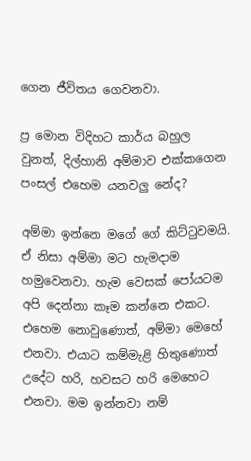ගෙන ජීවිතය ගෙවනවා.

ප්‍ර මොන විදිහට කාර්ය බහුල වුනත්, දිල්හානි අම්මාව එක්කගෙන පංසල් එහෙම යනවලු නේද?

අම්මා ඉන්නෙ මගේ ගේ කිට්ටුවමයි. ඒ නිසා අම්මා මට හැමදාම හමුවෙනවා. හැම වෙසක් පෝයටම අපි දෙන්නා කෑම කන්නෙ එකට. එහෙම නොවුණොත්, අම්මා මෙහේ එනවා. එයාට කම්මැළි හිතුණොත් උදේට හරි, හවසට හරි මෙහෙට එනවා. මම ඉන්නවා නම්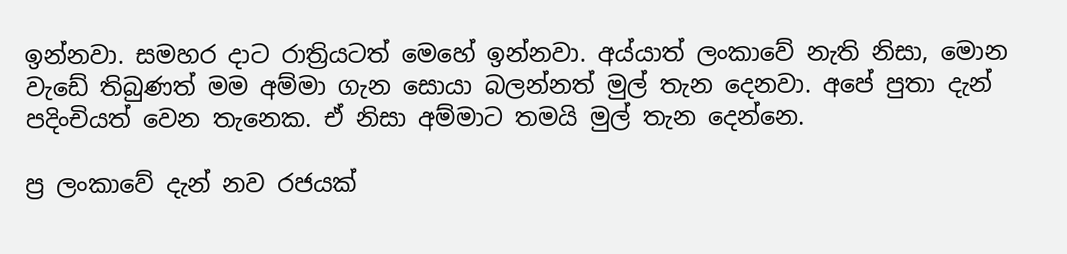ඉන්නවා. සමහර දාට රාත්‍රියටත් මෙහේ ඉන්නවා. අය්යාත් ලංකාවේ නැති නිසා, මොන වැඩේ තිබුණත් මම අම්මා ගැන සොයා බලන්නත් මුල් තැන දෙනවා. අපේ පුතා දැන් පදිංචියත් වෙන තැනෙක. ඒ නිසා අම්මාට තමයි මුල් තැන දෙන්නෙ.

ප්‍ර ලංකාවේ දැන් නව රජයක්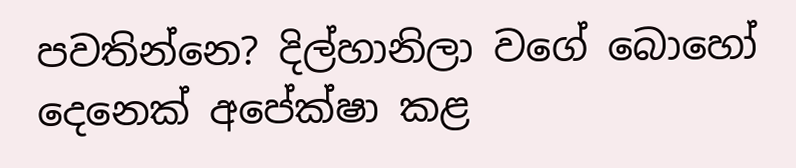පවතින්නෙ? දිල්හානිලා වගේ බොහෝ දෙනෙක් අපේක්ෂා කළ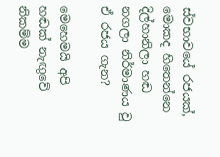ස්වභාවයේ රජයක්, මොකද හිතෙන්නෙ දිල්හානිලා හඬ නගලා නිර්මාණය වු ඒ රජය ගැන?

මෙහෙමයි අපි හඬක් නැඟුවේ නිකම්ම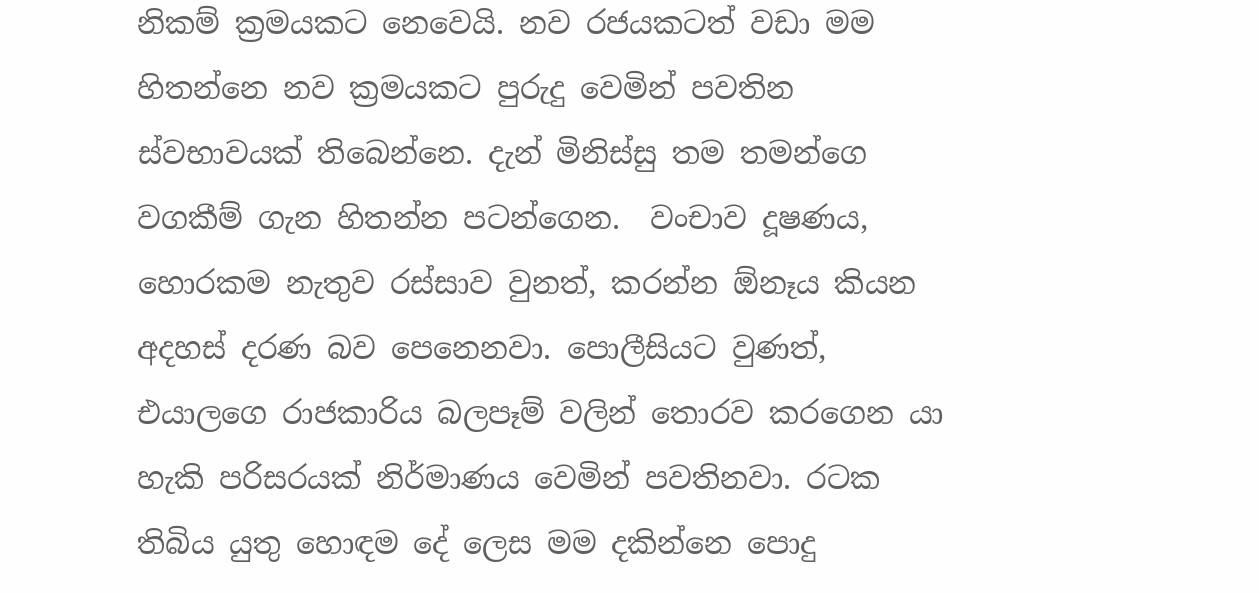නිකම් ක්‍රමයකට නෙවෙයි. නව රජයකටත් වඩා මම හිතන්නෙ නව ක්‍රමයකට පුරුදු වෙමින් පවතින ස්වභාවයක් තිබෙන්නෙ. දැන් මිනිස්සු තම තමන්ගෙ වගකීම් ගැන හිතන්න පටන්ගෙන.  වංචාව දූෂණය, හොරකම නැතුව රස්සාව වුනත්, කරන්න ඕනෑය කියන අදහස් දරණ බව පෙනෙනවා. පොලීසියට වුණත්, එයාලගෙ රාජකාරිය බලපෑම් වලින් තොරව කරගෙන යා හැකි පරිසරයක් නිර්මාණය වෙමින් පවතිනවා. රටක තිබිය යුතු හොඳම දේ ලෙස මම දකින්නෙ පොදු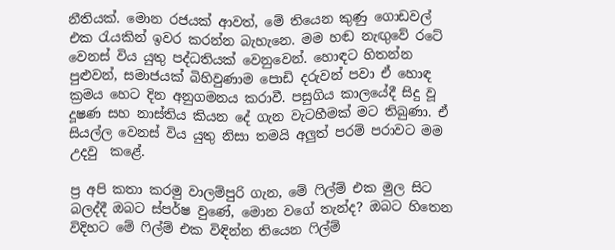නීතියක්. මොන රජයක් ආවත්, මේ තියෙන කුණු ගොඩවල් එක රැයකින් ඉවර කරන්න බැහැනෙ. මම හඬ නැඟුවේ රටේ වෙනස් විය යුතු පද්ධතියක් වෙනුවෙන්. හොඳට හිතන්න පුළුවන්, සමාජයක් බිහිවුණාම පොඩි දරුවන් පවා ඒ හොඳ ක්‍රමය හෙට දින අනුගමනය කරාවී. පසුගිය කාලයේදී සිදු වූ දූෂණ සහ නාස්තිය කියන දේ ගැන වැටහීමක් මට තිබුණා. ඒ සියල්ල වෙනස් විය යුතු නිසා තමයි අලුත් පරම් පරාවට මම උදවු  කළේ.

ප්‍ර අපි කතා කරමු වාලම්පුරි ගැන, මේ ෆිල්ම් එක මුල සිට බලද්දී ඔබට ස්පර්ෂ වුණේ, මොන වගේ තැන්ද? ඔබට හිතෙන විදිහට මේ ෆිල්ම් එක විඳින්න තියෙන ෆිල්ම්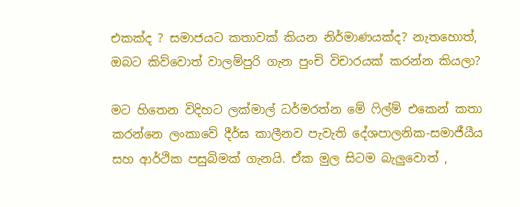එකක්ද ? සමාජයට කතාවක් කියන නිර්මාණයක්ද? නැතහොත්, ඔබට කිව්වොත් වාලම්පුරි ගැන පුංචි විචාරයක් කරන්න කියලා?

මට හිතෙන විදිහට ලක්මාල් ධර්මරත්න මේ ෆිල්ම් එකෙන් කතා කරන්නෙ ලංකාවේ දීර්ඝ කාලීනව පැවැති දේශපාලනික-සමාජීයීය සහ ආර්ථික පසුබිමක් ගැනයි. ඒක මුල සිටම බැලුවොත් ,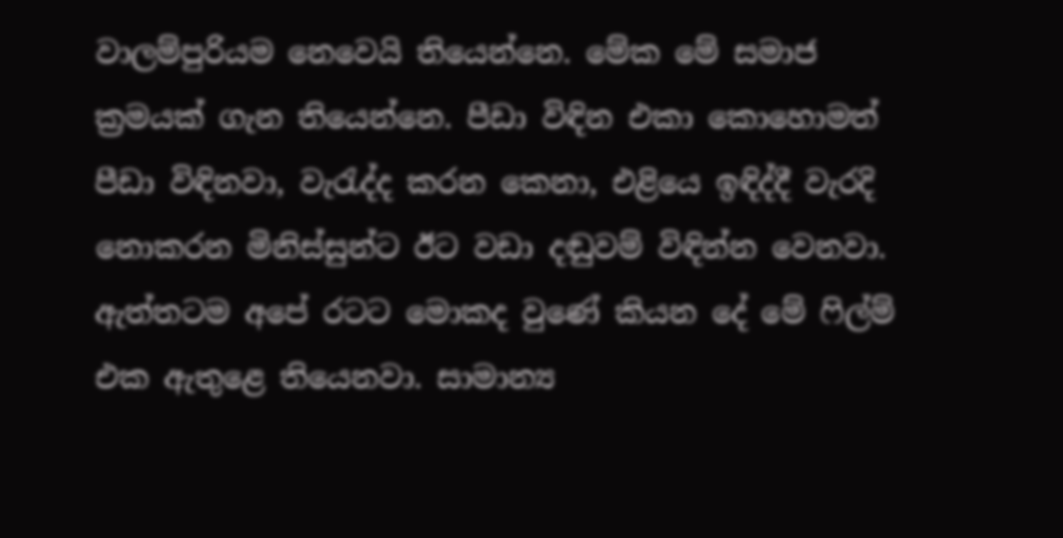වාලම්පුරියම නෙවෙයි තියෙන්නෙ. මේක මේ සමාජ ක්‍රමයක් ගැන තියෙන්නෙ. පීඩා විඳින එකා කොහොමත් පීඩා විඳිනවා, වැරැද්ද කරන කෙනා, එළියෙ ඉඳිද්දී වැරදි නොකරන මිනිස්සුන්ට ඊට වඩා දඬුවම් විඳින්න වෙනවා. ඇත්තටම අපේ රටට මොකද වුණේ කියන දේ මේ ෆිල්ම් එක ඇතුළෙ තියෙනවා. සාමාන්‍ය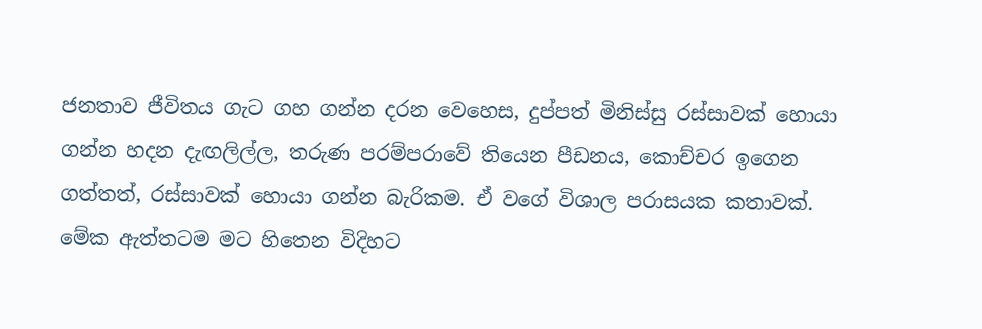ජනතාව ජීවිතය ගැට ගහ ගන්න දරන වෙහෙස, දුප්පත් මිනිස්සු රස්සාවක් හොයා ගන්න හදන දැඟලිල්ල, තරුණ පරම්පරාවේ තියෙන පීඩනය, කොච්චර ඉගෙන ගත්තත්, රස්සාවක් හොයා ගන්න බැරිකම. ඒ වගේ විශාල පරාසයක කතාවක්. මේක ඇත්තටම මට හිතෙන විදිහට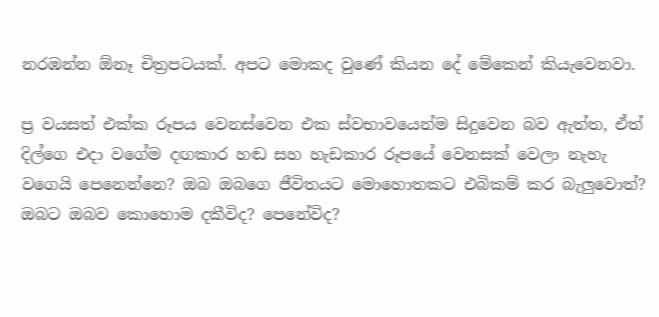නරඹන්න ඕනෑ චිත්‍රපටයක්. අපට මොකද වුණේ කියන දේ මේකෙන් කියැවෙනවා.

ප්‍ර වයසත් එක්ක රූපය වෙනස්වෙන එක ස්වභාවයෙන්ම සිදුවෙන බව ඇත්ත, ඒත් දිල්ගෙ එදා වගේම දඟකාර හඬ සහ හැඩකාර රූපයේ වෙනසක් වෙලා නැහැ වගෙයි පෙනෙන්නෙ? ඔබ ඔබගෙ ජීවිතයට මොහොතකට එබිකම් කර බැලුවොත්? ඔබට ඔබව කොහොම දකීවිද? පෙනේවිද?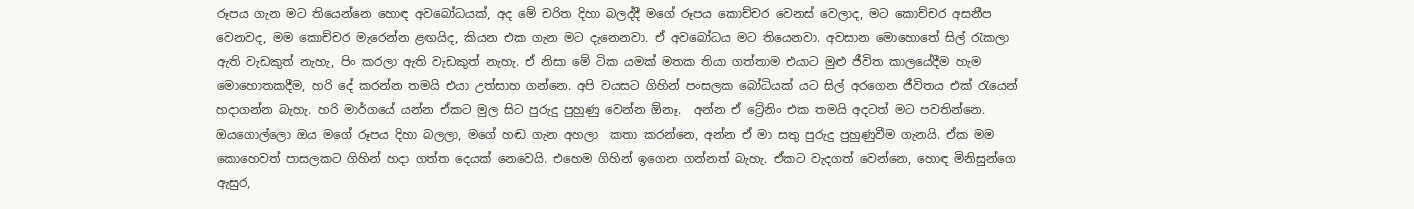රූපය ගැන මට තියෙන්නෙ හොඳ අවබෝධයක්, අද මේ චරිත දිහා බලද්දී මගේ රූපය කොච්චර වෙනස් වෙලාද, මට කොච්චර අසනීප වෙනවද, මම කොච්චර මැරෙන්න ළඟයිද, කියන එක ගැන මට දැනෙනවා. ඒ අවබෝධය මට තියෙනවා. අවසාන මොහොතේ සිල් රැකලා ඇති වැඩකුත් නැහැ, පිං කරලා ඇති වැඩකුත් නැහැ. ඒ නිසා මේ ටික යමක් මතක තියා ගත්තාම එයාට මුළු ජීවිත කාලයේදීම හැම මොහොතකදීම, හරි දේ කරන්න තමයි එයා උත්සාහ ගන්නෙ. අපි වයසට ගිහින් පංසලක බෝධියක් යට සිල් අරගෙන ජීවිතය එක් රැයෙන් හදාගන්න බැහැ. හරි මාර්ගයේ යන්න ඒකට මුල සිට පුරුදු පුහුණු වෙන්න ඕනෑ.  අන්න ඒ ට්‍රේනිං එක තමයි අදටත් මට පවතින්නෙ. ඔයගොල්ලො ඔය මගේ රූපය දිහා බලලා, මගේ හඬ ගැන අහලා  කතා කරන්නෙ, අන්න ඒ මා සතු පුරුදු පුහුණුවීම ගැනයි. ඒක මම කොහෙවත් පාසලකට ගිහින් හදා ගත්ත දෙයක් නෙවෙයි. එහෙම ගිහින් ඉගෙන ගන්නත් බැහැ. ඒකට වැදගත් වෙන්නෙ, හොඳ මිනිසුන්ගෙ ඇසුර,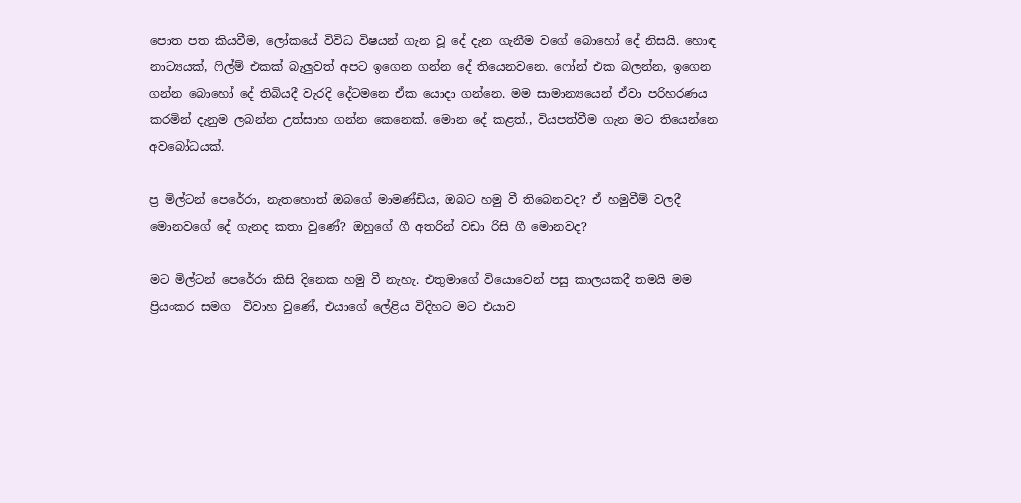පොත පත කියවීම, ලෝකයේ විවිධ විෂයන් ගැන වූ දේ දැන ගැනීම වගේ බොහෝ දේ නිසයි. හොඳ නාට්‍යයක්, ෆිල්ම් එකක් බැලුවත් අපට ඉගෙන ගන්න දේ තියෙනවනෙ. ෆෝන් එක බලන්න, ඉගෙන ගන්න බොහෝ දේ තිබියදී වැරදි දේටමනෙ ඒක යොදා ගන්නෙ. මම සාමාන්‍යයෙන් ඒවා පරිහරණය කරමින් දැනුම ලබන්න උත්සාහ ගන්න කෙනෙක්. මොන දේ කළත්., වියපත්වීම ගැන මට තියෙන්නෙ අවබෝධයක්.

ප්‍ර මිල්ටන් පෙරේරා, නැතහොත් ඔබගේ මාමණ්ඩිය, ඔබට හමු වී තිබෙනවද? ඒ හමුවීම් වලදී මොනවගේ දේ ගැනද කතා වුණේ? ඔහුගේ ගී අතරින් වඩා රිසි ගී මොනවද?

මට මිල්ටන් පෙරේරා කිසි දිනෙක හමු වී නැහැ. එතුමාගේ වියොවෙන් පසු කාලයකදී තමයි මම ප්‍රියංකර සමග  විවාහ වුණේ, එයාගේ ලේළිය විදිහට මට එයාව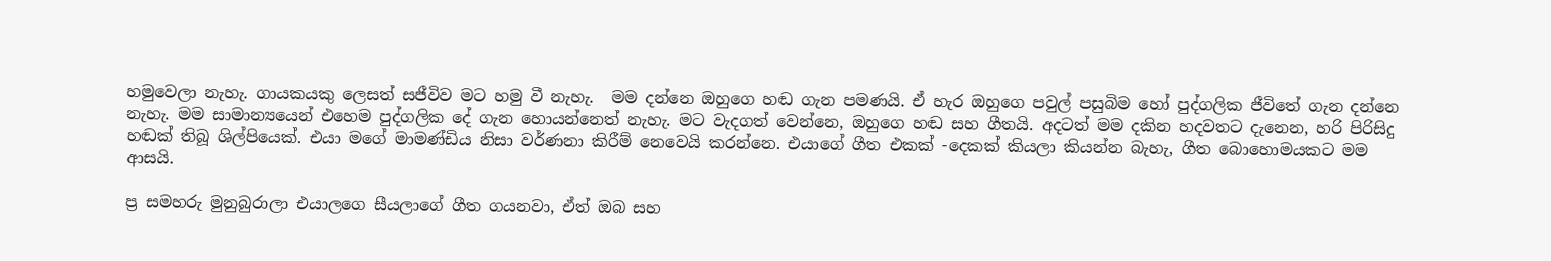හමුවෙලා නැහැ. ගායකයකු ලෙසත් සජීවිව මට හමු වී නැහැ.  මම දන්නෙ ඔහුගෙ හඬ ගැන පමණයි. ඒ හැර ඔහුගෙ පවුල් පසුබිම හෝ පුද්ගලික ජීවිතේ ගැන දන්නෙ නැහැ. මම සාමාන්‍යයෙන් එහෙම පුද්ගලික දේ ගැන හොයන්නෙත් නැහැ. මට වැදගත් වෙන්නෙ, ඔහුගෙ හඬ සහ ගීතයි. අදටත් මම දකින හදවතට දැනෙන, හරි පිරිසිදු හඬක් තිබූ ශිල්පියෙක්. එයා මගේ මාමණ්ඩිය නිසා වර්ණනා කිරීම් නෙවෙයි කරන්නෙ. එයාගේ ගීත එකක් -දෙකක් කියලා කියන්න බැහැ, ගීත බොහොමයකට මම ආසයි.

ප්‍ර සමහරු මුනුබුරාලා එයාලගෙ සීයලාගේ ගීත ගයනවා, ඒත් ඔබ සහ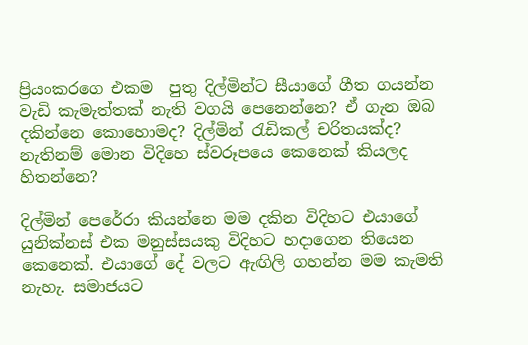ප්‍රියංකරගෙ එකම  පුතු දිල්මින්ට සීයාගේ ගීත ගයන්න වැඩි කැමැත්තක් නැති වගයි පෙනෙන්නෙ? ඒ ගැන ඔබ දකින්නෙ කොහොමද? දිල්මින් රැඩිකල් චරිතයක්ද? නැතිනම් මොන විදිහෙ ස්වරූපයෙ කෙනෙක් කියලද හිතන්නෙ?

දිල්මින් පෙරේරා කියන්නෙ මම දකින විදිහට එයාගේ යුනික්නස් එක මනුස්සයකු විදිහට හදාගෙන තියෙන කෙනෙක්. එයාගේ දේ වලට ඇඟිලි ගහන්න මම කැමති නැහැ. සමාජයට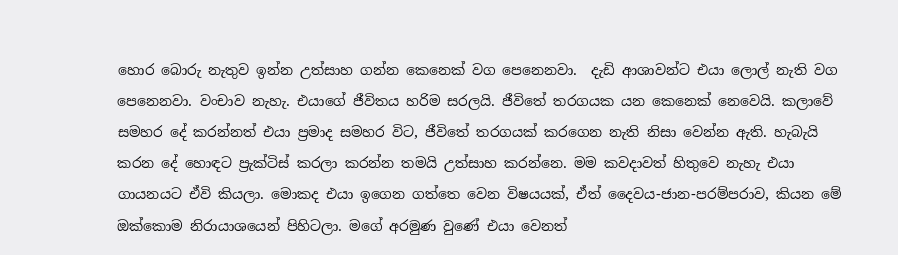හොර බොරු නැතුව ඉන්න උත්සාහ ගන්න කෙනෙක් වග පෙනෙනවා.  දැඩි ආශාවන්ට එයා ලොල් නැති වග පෙනෙනවා. වංචාව නැහැ. එයාගේ ජීවිතය හරිම සරලයි. ජීවිතේ තරගයක යන කෙනෙක් නෙවෙයි. කලාවේ සමහර දේ කරන්නත් එයා ප්‍රමාද සමහර විට, ජීවිතේ තරගයක් කරගෙන නැති නිසා වෙන්න ඇති. හැබැයි කරන දේ හොඳට ප්‍රැක්ටිස් කරලා කරන්න තමයි උත්සාහ කරන්නෙ. මම කවදාවත් හිතුවෙ නැහැ එයා ගායනයට ඒවි කියලා. මොකද එයා ඉගෙන ගත්තෙ වෙන විෂයයක්, ඒත් දෛවය-ජාන-පරම්පරාව, කියන මේ ඔක්කොම නිරායාශයෙන් පිහිටලා. මගේ අරමුණ වුණේ එයා වෙනත්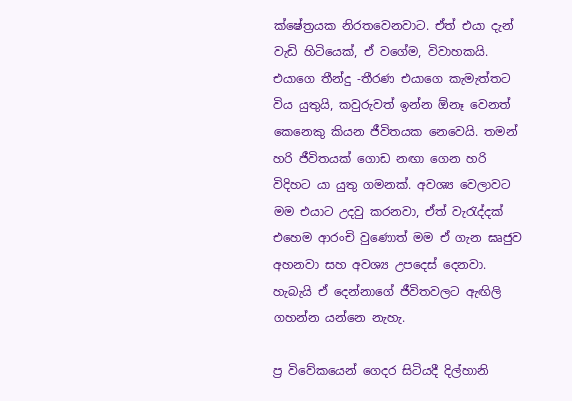ක්ෂේත්‍රයක නිරතවෙනවාට. ඒත් එයා දැන් වැඩි හිටියෙක්, ඒ වගේම, විවාහකයි. එයාගෙ තීන්දු -තීරණ එයාගෙ කැමැත්තට විය යුතුයි, කවුරුවත් ඉන්න ඕනෑ වෙනත් කෙනෙකු කියන ජීවිතයක නෙවෙයි. තමන් හරි ජීවිතයක් ගොඩ නඟා ගෙන හරි විදිහට යා යුතු ගමනක්. අවශ්‍ය වෙලාවට මම එයාට උදවු කරනවා, ඒත් වැරැද්දක් එහෙම ආරංචි වුණොත් මම ඒ ගැන ඝෘජුව අහනවා සහ අවශ්‍ය උපදෙස් දෙනවා.  හැබැයි ඒ දෙන්නාගේ ජීවිතවලට ඇඟිලි ගහන්න යන්නෙ නැහැ.

ප්‍ර විවේකයෙන් ගෙදර සිටියදී දිල්හානි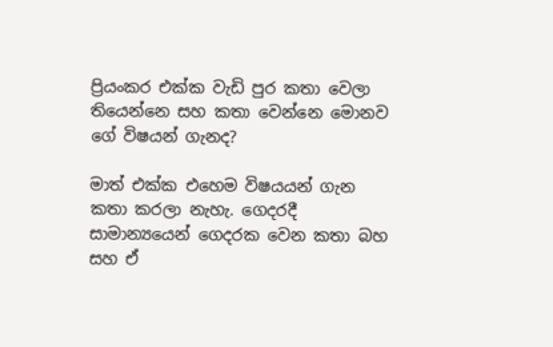ප්‍රියංකර එක්ක වැඩි පුර කතා වෙලා තියෙන්නෙ සහ කතා වෙන්නෙ මොනව ගේ විෂයන් ගැනද?

මාත් එක්ක එහෙම විෂයයන් ගැන කතා කරලා නැහැ. ගෙදරදී සාමාන්‍යයෙන් ගෙදරක වෙන කතා බහ සහ ඒ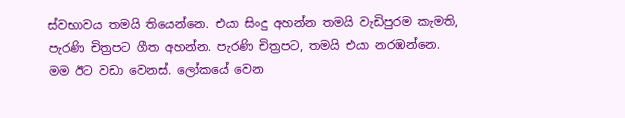ස්වභාවය තමයි තියෙන්නෙ. එයා සිංදු අහන්න තමයි වැඩිපුරම කැමති, පැරණි චිත්‍රපට ගීත අහන්න. පැරණි චිත්‍රපට, තමයි එයා නරඹන්නෙ. මම ඊට වඩා වෙනස්. ලෝකයේ වෙන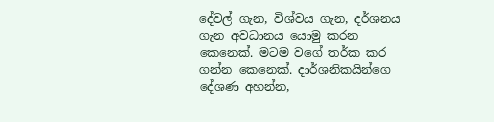දේවල් ගැන, විශ්වය ගැන, දර්ශනය ගැන අවධානය යොමු කරන කෙනෙක්. මටම වගේ තර්ක කර ගන්න කෙනෙක්. දාර්ශනිකයින්ගෙ දේශණ අහන්න,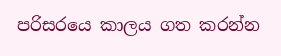පරිසරයෙ කාලය ගත කරන්න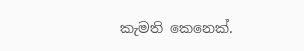කැමති කෙනෙක්.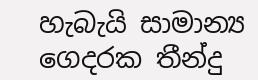හැබැයි සාමාන්‍ය ගෙදරක තීන්දු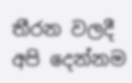තීරන වලදී අපි දෙන්නම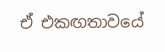ඒ එකඟතාවයේ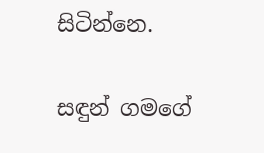සිටින්නෙ.

සඳුන් ගමගේ